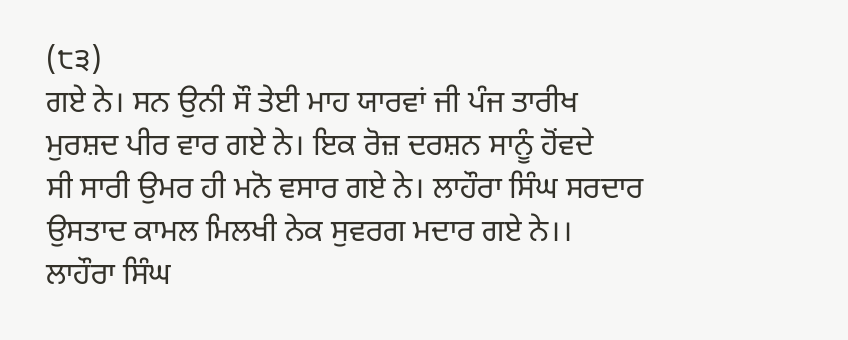(੮੩)
ਗਏ ਨੇ। ਸਨ ਉਨੀ ਸੌ ਤੇਈ ਮਾਹ ਯਾਰਵਾਂ ਜੀ ਪੰਜ ਤਾਰੀਖ
ਮੁਰਸ਼ਦ ਪੀਰ ਵਾਰ ਗਏ ਨੇ। ਇਕ ਰੋਜ਼ ਦਰਸ਼ਨ ਸਾਨੂੰ ਹੋਂਵਦੇ
ਸੀ ਸਾਰੀ ਉਮਰ ਹੀ ਮਨੋ ਵਸਾਰ ਗਏ ਨੇ। ਲਾਹੌਰਾ ਸਿੰਘ ਸਰਦਾਰ
ਉਸਤਾਦ ਕਾਮਲ ਮਿਲਖੀ ਨੇਕ ਸੁਵਰਗ ਮਦਾਰ ਗਏ ਨੇ।।
ਲਾਹੌਰਾ ਸਿੰਘ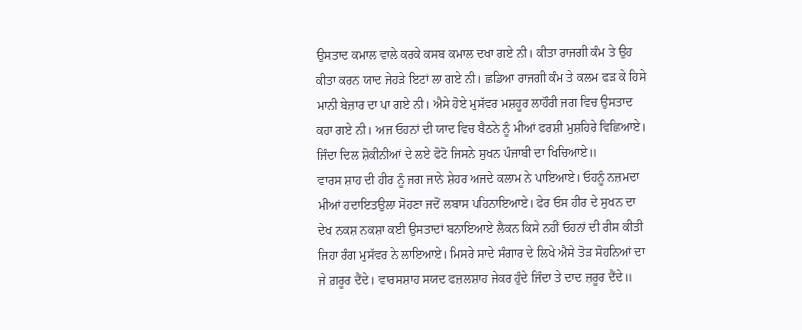ਉਸਤਾਦ ਕਮਾਲ ਵਾਲੇ ਕਰਕੇ ਕਸਬ ਕਮਾਲ ਦਖਾ ਗਏ ਨੀ। ਕੀਤਾ ਰਾਜਗੀ ਕੰਮ ਤੇ ਉਹ ਕੀਤਾ ਕਰਨ ਯਾਦ ਜੇਹੜੇ ਇਟਾਂ ਲਾ ਗਏ ਨੀ। ਛਡਿਆ ਰਾਜਗੀ ਕੰਮ ਤੇ ਕਲਮ ਫੜ ਕੇ ਹਿਸੇ ਮਾਨੀ ਬੇਜ਼ਾਰ ਦਾ ਪਾ ਗਏ ਨੀ। ਐਸੇ ਹੋਏ ਮੁਸੱਵਰ ਮਸ਼ਹੂਰ ਲਾਹੌਰੀ ਜਗ ਵਿਚ ਉਸਤਾਦ ਕਹਾ ਗਏ ਨੀ। ਅਜ ਓਹਨਾਂ ਦੀ ਯਾਦ ਵਿਚ ਬੈਠਨੇ ਨੂੰ ਮੀਆਂ ਫਰਸ਼ੀ ਮੁਸ਼ਹਿਰੇ ਵਿਛਿਆਏ। ਜਿੰਦਾ ਦਿਲ ਸ਼ੋਕੀਨੀਆਂ ਦੇ ਲਏ ਫੋਟੋ ਜਿਸਨੇ ਸੁਖਨ ਪੰਜਾਬੀ ਦਾ ਖਿਚਿਆਏ॥
ਵਾਰਸ ਸ਼ਾਹ ਦੀ ਹੀਰ ਨੂੰ ਜਗ ਜਾਨੇ ਸ਼ੇਹਰ ਅਜਦੇ ਕਲਾਮ ਨੇ ਪਾਇਆਏ। ਓਹਨੂੰ ਨਜ਼ਮਦਾ ਮੀਆਂ ਹਦਾਇਤਉਲਾ ਸੋਹਣਾ ਜਦੋਂ ਲਬਾਸ ਪਹਿਨਾਇਆਏ। ਫੇਰ ਓਸ ਹੀਰ ਦੇ ਸੁਖਨ ਦਾ ਦੇਖ ਨਕਸ਼ ਨਕਸ਼ਾ ਕਈ ਉਸਤਾਦਾਂ ਬਨਾਇਆਏ ਲੈਕਨ ਕਿਸੇ ਨਹੀਂ ਓਹਨਾਂ ਦੀ ਰੀਸ ਕੀਤੀ ਜਿਹਾ ਰੰਗ ਮੁਸੱਵਰ ਨੇ ਲਾਇਆਏ। ਮਿਸਰੇ ਸਾਦੇ ਸੰਗਾਰ ਦੇ ਲਿਖੇ ਐਸੇ ਤੋੜ ਸੋਹਨਿਆਂ ਦਾ ਜੇ ਗ਼ਰੂਰ ਦੈਂਦੇ। ਵਾਰਸਸ਼ਾਹ ਸਯਦ ਫਜ਼ਲਸ਼ਾਹ ਜੇਕਰ ਹੁੰਦੇ ਜਿੰਦਾ ਤੇ ਦਾਦ ਜ਼ਰੂਰ ਦੈਂਦੇ॥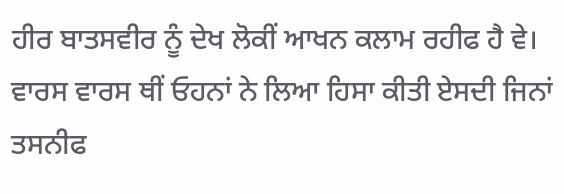ਹੀਰ ਬਾਤਸਵੀਰ ਨੂੰ ਦੇਖ ਲੋਕੀਂ ਆਖਨ ਕਲਾਮ ਰਹੀਫ ਹੈ ਵੇ। ਵਾਰਸ ਵਾਰਸ ਥੀਂ ਓਹਨਾਂ ਨੇ ਲਿਆ ਹਿਸਾ ਕੀਤੀ ਏਸਦੀ ਜਿਨਾਂ ਤਸਨੀਫ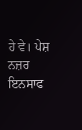ਹੇ ਵੇ। ਪੇਸ਼ ਨਜ਼ਰ ਇਨਸਾਫ